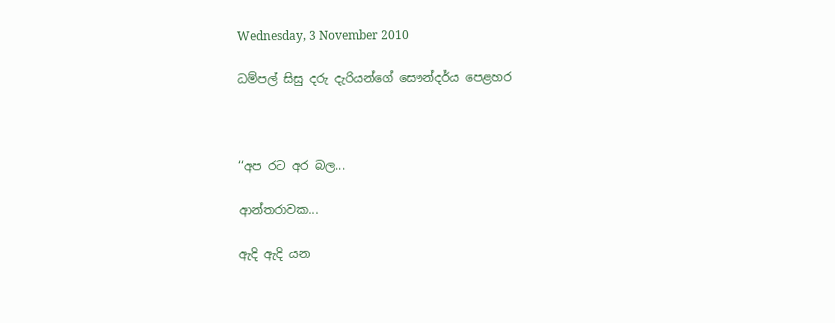Wednesday, 3 November 2010

ධම්පල් සිසු දරු දැරියන්ගේ සෞන්දර්ය පෙළහර



‘‘අප රට අර බල...

ආන්තරාවක...

ඇදි ඇදි යන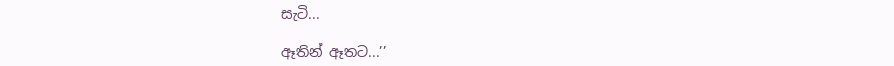සැටි...

ඈතින් ඈතට...’’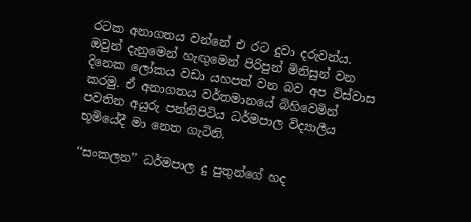රටක අනාගතය වන්නේ එ රට දුවා දරුවන්ය. ඔවුන් දැනුමෙන් හැඟුමෙන් පිරිපුන් මිනිසුන් වන දිනෙක ලෝකය වඩා යහපත් වන බව අප විස්වාස කරමු. ඒ අනාගතය වර්තමානයේ බිහිවෙමින් පවතින අයුරු පන්නිපිටිය ධර්මපාල විද්‍යාලීය භූමියේදී මා නෙත ගැටිනි.

‘‘සංකලන’’ ධර්මපාල දු පුතුන්ගේ හද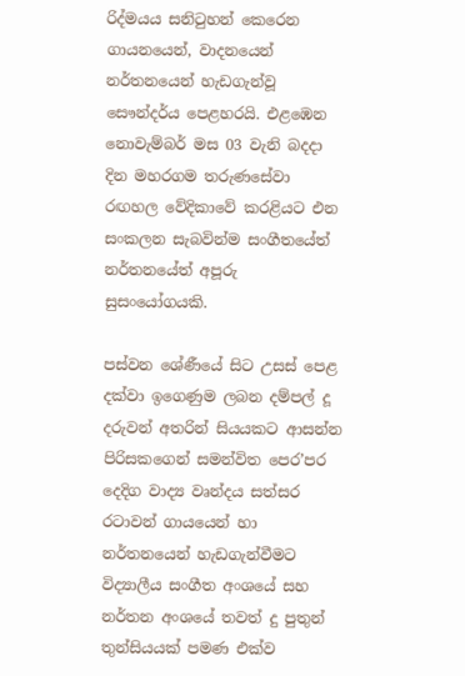රිද්මයය සනිටුහන් කෙරෙන ගායනයෙන්, වාදනයෙන් නර්තනයෙන් හැඩගැන්වූ සෞන්දර්ය පෙළහරයි. එළඹෙන නොවැම්බර් මස 03 වැනි බදදා දින මහරගම තරුණසේවා රඟහල වේදිකාවේ කරළියට එන සංකලන සැබවින්ම සංගීතයේත් නර්තනයේත් අපූරු සුසංයෝගයකි.

පස්වන ශේණීයේ සිට උසස් පෙළ දක්වා ඉගෙණුම ලබන දම්පල් දූ දරුවන් අතරින් සියයකට ආසන්න පිරිසකගෙන් සමන්විත පෙර’පර දෙදිග වාද්‍ය වෘන්දය සත්සර රටාවන් ගායයෙන් හා නර්තනයෙන් හැඩගැන්වීමට විද්‍යාලීය සංගීත අංශයේ සහ නර්තන අංශයේ තවත් දු පුතුන් තුන්සියයක් පමණ එක්ව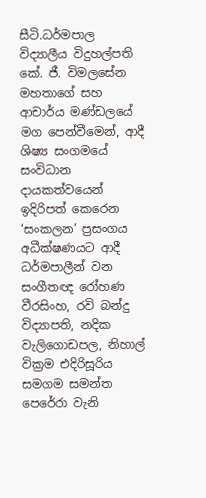සීටි.ධර්මපාල විද්‍යාලීය විදුහල්පති කේ. ජී. විමලසේන මහතාගේ සහ ආචාර්ය මණ්ඩලයේ මග පෙන්වීමෙන්, ආදී ශිෂ්‍ය සංගමයේ සංවිධාන දායකත්වයෙන් ඉදිරිපත් කෙරෙන ‘සංකලන’ ප්‍රසංගය අධීක්ෂණයට ආදී ධර්මපාලීන් වන සංගීතඥ රෝහණ වීරසිංහ, රවි බන්දු විද්‍යාපති, නදික වැලිගොඩපල, නිහාල් වික්‍රම එදිරිසූරිය සමගම සමන්ත පෙරේරා වැනි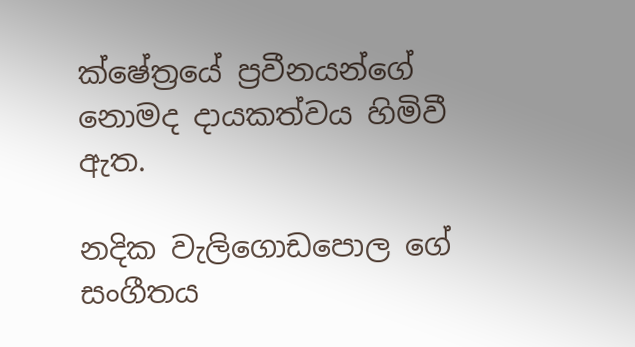ක්ෂේත්‍රයේ ප්‍රවීනයන්ගේ නොමද දායකත්වය හිමිවී ඇත.

නදික වැලිගොඩපොල ගේ සංගීතය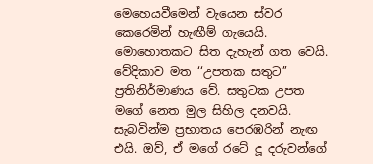මෙහෙයවීමෙන් වැයෙන ස්වර කෙරෙමින් හැඟීම් ගැයෙයි. මොහොතකට සිත දැහැන් ගත වෙයි. වේදිකාව මත ‘‘උපතක සතුට’’ ප්‍රතිනිර්මාණය වේ. සතුටක උපත මගේ නෙත මුල සිහිල දනවයි. සැබවින්ම ප්‍රභාතය පෙරඹරින් නැඟ එයි. ඔව්, ඒ මගේ රටේ දූ දරුවන්ගේ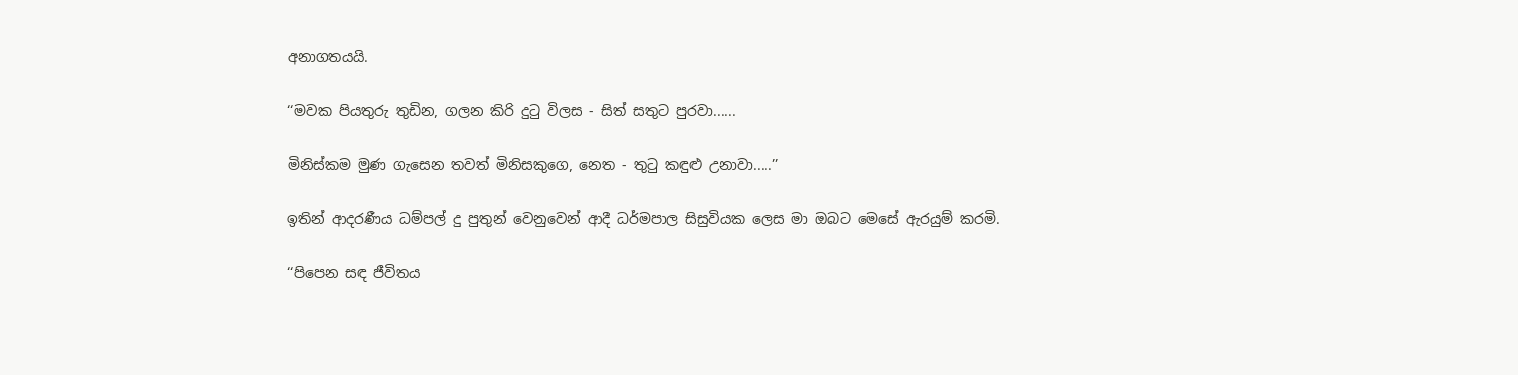අනාගතයයි.

‘‘මවක පියතුරු තුඩින, ගලන කිරි දුටු විලස - සිත් සතුට පුරවා......

මිනිස්කම මුණ ගැසෙන තවත් මිනිසකුගෙ, නෙත - තුටු කඳුළු උනාවා.....’’

ඉතින් ආදරණීය ධම්පල් දු පුතුන් වෙනුවෙන් ආදී ධර්මපාල සිසුවියක ලෙස මා ඔබට මෙසේ ඇරයුම් කරමි.

‘‘පිපෙන සඳ ජීවිතය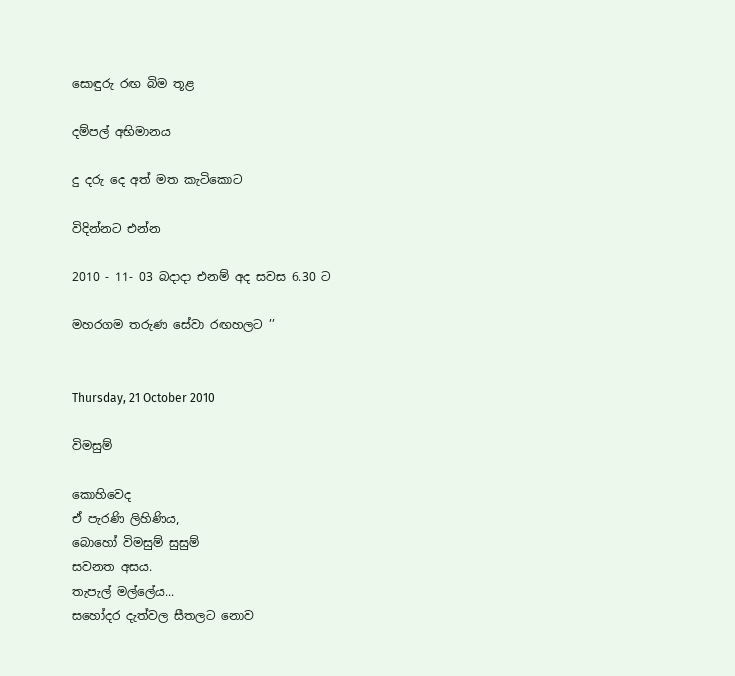සොඳුරු රඟ බිම තූළ

දම්පල් අභිමානය

දු දරු දෙ අත් මත කැටිකොට

විදින්නට එන්න

2010 - 11- 03 බදාදා එනම් අද සවස 6.30 ට

මහරගම තරුණ සේවා රඟහලට ’’


Thursday, 21 October 2010

විමසුම්

කොහිවෙද
ඒ පැරණි ලිහිණිය,
බොහෝ විමසුම් සුසුම්
සවනත අසය.
තැපැල් මල්ලේය...
සහෝදර දැත්වල සීතලට නොව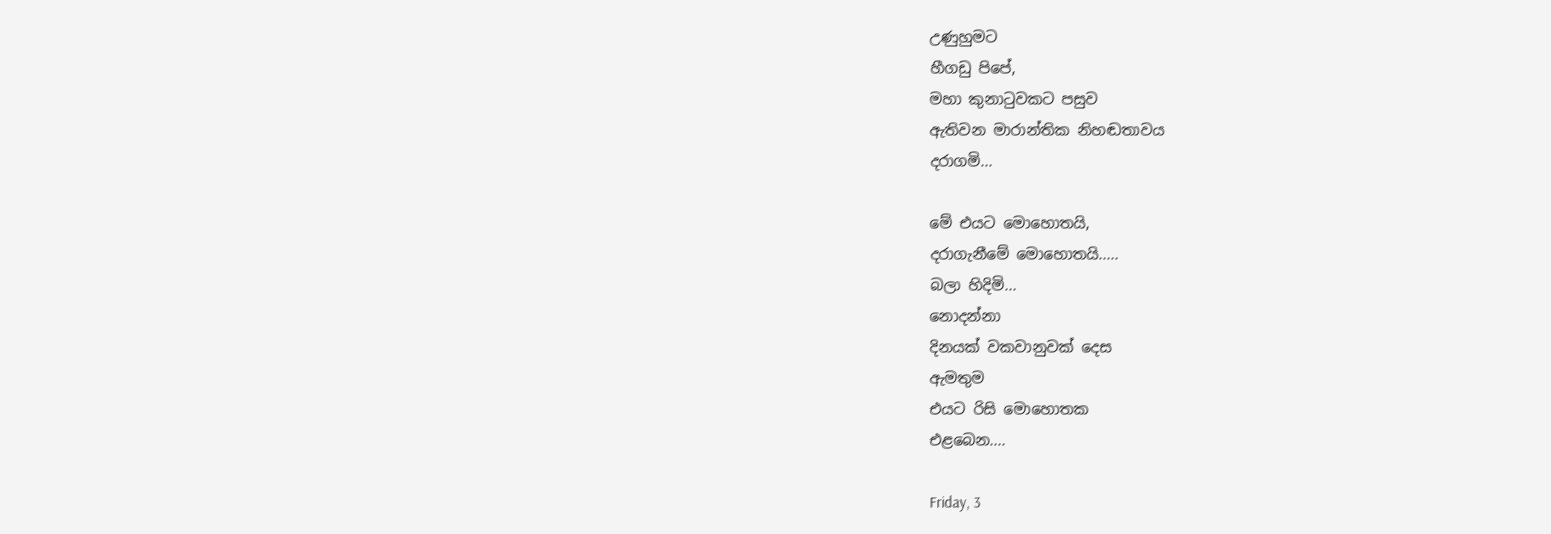උණුහුමට
හීගඩු පිපේ,
මහා කුනාටුවකට පසුව
ඇතිවන මාරාන්තික නිහඬතාවය
දරාගමි...

මේ එයට මොහොතයි,
දරාගැනීමේ මොහොතයි.....
බලා හිදිමි...
නොදන්නා
දිනයක් වකවානුවක් දෙස
ඇමතුම
එයට රිසි මොහොතක
එළබෙන....

Friday, 3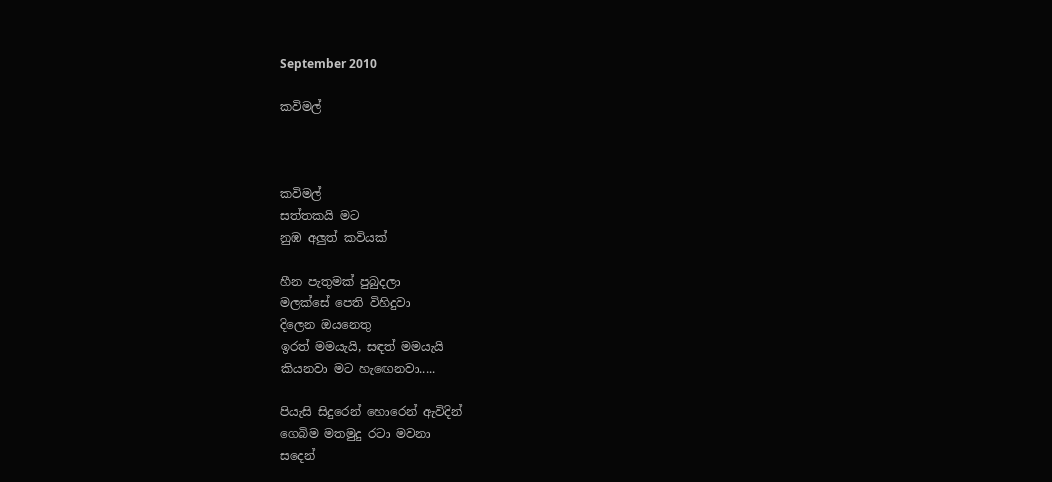September 2010

කවිමල්



කවිමල්
සත්තකයි මට
නුඹ අලුත් කවියක්

හීන පැතුමක් පුබුදලා
මලක්සේ පෙති විහිදුවා
දිලෙන ඔයනෙතු
ඉරත් මමයැයි, සඳත් මමයැයි
කියනවා මට හැ‍ඟෙනවා.....

පියැසි සිදුරෙන් හොරෙන් ඇවිදින්
ගෙබිම මතමුදු රටා මවනා
සදෙන්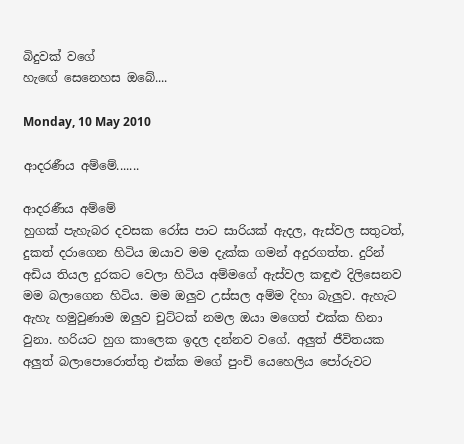බිදුවක් වගේ
හැඟේ සෙනෙහස ඔබේ....

Monday, 10 May 2010

ආදරණීය අම්මේ.......

ආදරණීය අම්මේ
හුගක් පැහැබර දවසක රෝස පාට සාරියක් ඇදල, ඇස්වල සතුටත්, දුකත් දරාගෙන හිටිය ඔයාව මම දැක්ක ගමන් අදුරගත්ත. දුරින් අඩිය තියල දුරකට වෙලා හිටිය අම්මගේ ඇස්වල කඳුළු දිලිසෙනව මම බලාගෙන හිටිය. මම ඔලුව උස්සල අම්ම දිහා බැලුව. ඇහැට ඇහැ හමුවුණාම ඔලුව චුට්ටක් නමල ඔයා මගෙත් එක්ක හිනා වුනා. හරියට හුග කාලෙක ඉදල දන්නව වගේ. අලුත් ජීවිතයක අලුත් බලාපොරොත්තු එක්ක මගේ පුංචි යෙහෙලිය පෝරුවට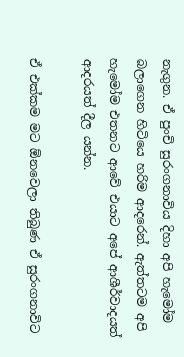නැගුන. ඒ පුංචි සුරංගනාවිය දිහා අපි හැමෝම බලාගෙන හිටියෙ හරිම ආදරෙන්. ඇත්තටම අපි හැමෝම එතනට ආවේ එයාට අපේ ආශීර්වාදයත් ආදරයත් දීල යන්න.

ඒ එක්කම මට ඕනවෙලා තිබුණ ඒ සුරංගනාවිට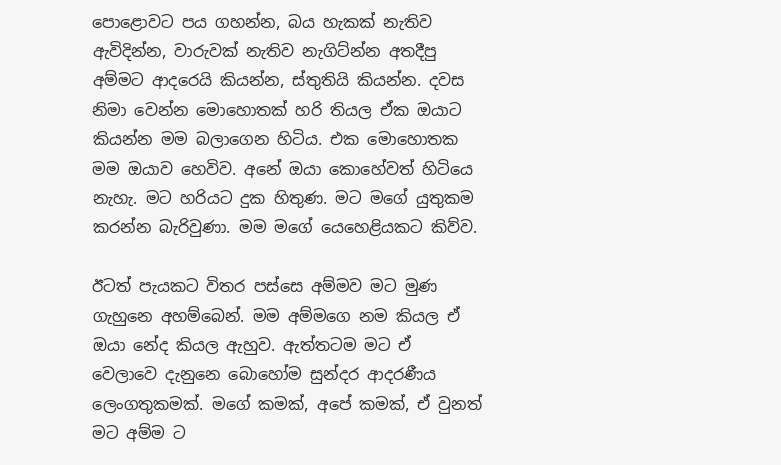පොළොවට පය ගහන්න, බය හැකක් නැතිව ඇවිදින්න, වාරුවක් නැතිව නැගිට්න්න අතදීපු අම්මට ආදරෙයි කියන්න, ස්තුතියි කියන්න. දවස නිමා වෙන්න මොහොතක් හරි තියල ඒක ඔයාට කියන්න මම බලාගෙන හිටිය. එක මොහොතක මම ඔයාව හෙවිව. අනේ ඔයා කොහේවත් හිටියෙ නැහැ. මට හරියට දුක හිතුණ. මට මගේ යුතුකම කරන්න බැරිවුණා. මම මගේ යෙහෙළියකට කිව්ව.

ඊටත් පැයකට විතර පස්සෙ අම්මව මට මුණ ගැහුනෙ අහම්බෙන්. මම අම්මගෙ නම කියල ඒ ඔයා නේද කියල ඇහුව. ඇත්තටම මට ඒ වෙලාවෙ දැනුනෙ බොහෝම සුන්දර ආදරණීය ලෙංගතුකමක්. මගේ කමක්, අපේ කමක්, ඒ වුනත් මට අම්ම ට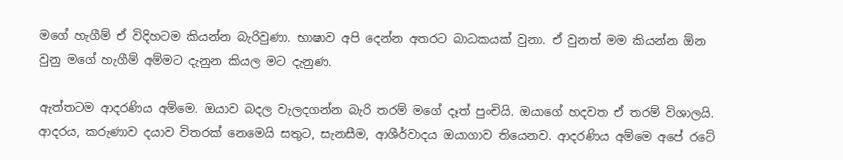මගේ හැගීම් ඒ විදිහටම කියන්න බැරිවුණා. භාෂාව අපි දෙන්න අතරට බාධකයක් වුනා. ඒ වුනත් මම කියන්න ඕන වුනු මගේ හැගීම් අම්මට දැනුන කියල මට දැනුණ.

ඇත්තටම ආදරණිය අම්මෙ. ඔයාව බදල වැලදගන්න බැරි තරම් මගේ දෑත් පුංචියි. ඔයාගේ හදවත ඒ තරම් විශාලයි. ආදරය, කරුණාව දයාව විතරක් නෙමෙයි සතුට, සැනසීම, ආශීර්වාදය ඔයාගාව තියෙනව. ආදරණිය අම්මෙ අපේ රටේ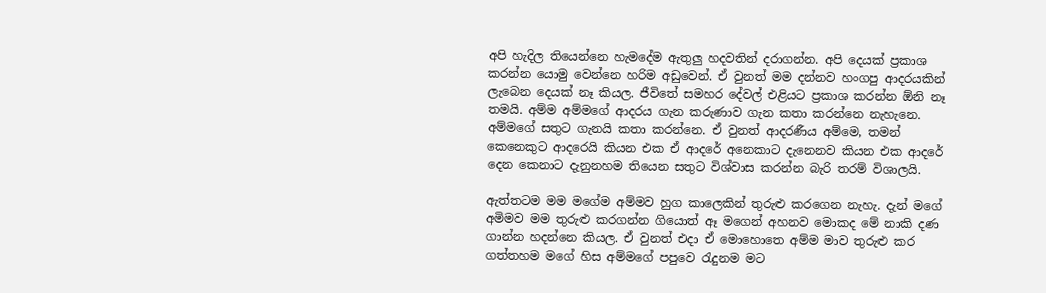අපි හැදිල තියෙන්නෙ හැමදේම ඇතුලු හදවතින් දරාගන්න. අපි දෙයක් ප්‍රකාශ කරන්න යොමු වෙන්නෙ හරිම අඩුවෙන්. ඒ වුනත් මම දන්නව හංගපු ආදරයකින් ලැබෙන දෙයක් නෑ කියල. ජීවිතේ සමහර දේවල් එළියට ප්‍රකාශ කරන්න ඕනි නෑ තමයි. අම්ම අම්මගේ ආදරය ගැන කරුණාව ගැන කතා කරන්නෙ නැහැනෙ. අම්මගේ සතුට ගැනයි කතා කරන්නෙ. ඒ වුනත් ආදරණීය අම්මෙ, තමන් කෙනෙකුට ආදරෙයි කියන එක ඒ ආදරේ අනෙකාට දැනෙනව කියන එක ආදරේ දෙන කෙනාට දැනුනහම තියෙන සතුට විශ්වාස කරන්න බැරි තරම් විශාලයි.

ඇත්තටම මම මගේම අම්මව හුග කාලෙකින් තුරුළු කරගෙන නැහැ. දැන් මගේ අමිමව මම තුරුළු කරගන්න ගියොත් ඈ මගෙන් අහනව මොකද මේ නාකි දණ ගාන්න හදන්නෙ කියල. ඒ වුනත් එදා ඒ මොහොතෙ අම්ම මාව තුරුළු කර ගත්තහම මගේ හිස අම්මගේ පපුවෙ රැදුනම මට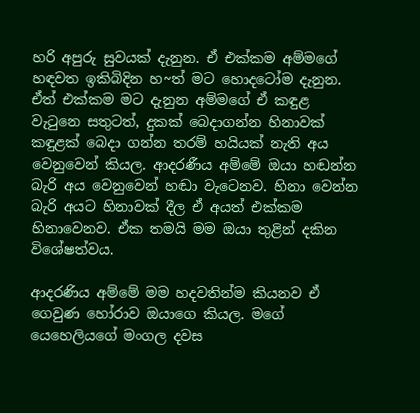හරි අපුරු සුවයක් දැනුන. ඒ එක්කම අම්මගේ හඳවත ඉකිබිදින හ~ත් මට හොදටෝම දැනුන. ඒත් එක්කම මට දැනුන අම්මගේ ඒ කඳුළ වැටුනෙ සතුටත්, දුකක් බෙදාගන්න හිනාවක් කඳුළක් බෙදා ගන්න තරම් හයියක් නැති අය වෙනුවෙන් කියල. ආදරණීය අම්මේ ඔයා හඬන්න බැරි අය වෙනුවෙන් හඬා වැටෙනව. හිනා වෙන්න බැරි අයට හිනාවක් දීල ඒ අයත් එක්කම හිනාවෙනව. ඒක තමයි මම ඔයා තුළින් දකින විශේෂත්වය.

ආදරණිය අම්මේ මම හදවතින්ම කියනව ඒ ගෙවුණ හෝරාව ඔයාගෙ කියල. මගේ යෙහෙලියගේ මංගල දවස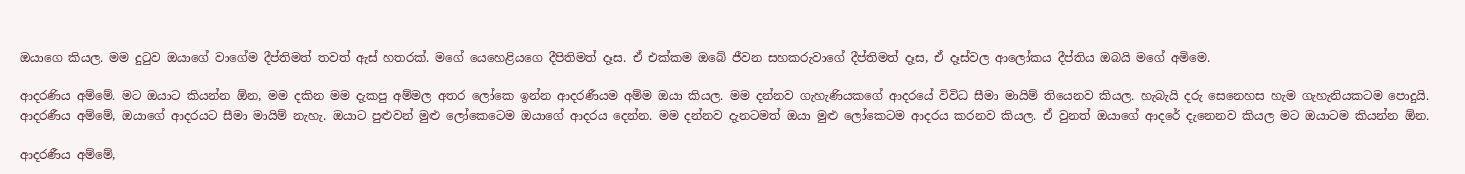ඔයාගෙ කියල. මම දුටුව ඔයාගේ වාගේම දීප්තිමත් තවත් ඇස් හතරක්. මගේ යෙහෙළියගෙ දීපිතිමත් දෑස. ඒ එක්කම ඔබේ ජීවන සහකරුවාගේ දීප්තිමත් දෑස, ඒ දෑස්වල ආලෝකය දීප්තිය ඔබයි මගේ අමිමෙ.

ආදරණිය අම්මේ. මට ඔයාට කියන්න ඕන, මම දකින මම දැකපු අම්මල අතර ලෝකෙ ඉන්න ආදරණීයම අම්ම ඔයා කියල. මම දන්නව ගැහැණියකගේ ආදරයේ විවිධ සීමා මායිම් තියෙනව කියල. හැබැයි දරු සෙනෙහස හැම ගැහැනියකටම පොදුයි. ආදරණීය අම්මේ, ඔයාගේ ආදරයට සීමා මායිම් නැහැ. ඔයාට පුළුවන් මුළු ලෝකෙටෙම ඔයාගේ ආදරය දෙන්න. මම දන්නව දැනටමත් ඔයා මුළු ලෝකෙටම ආදරය කරනව කියල. ඒ වුනත් ඔයාගේ ආදරේ දැනෙනව කියල මට ඔයාටම කියන්න ඕන.

ආදරණීය අම්මේ,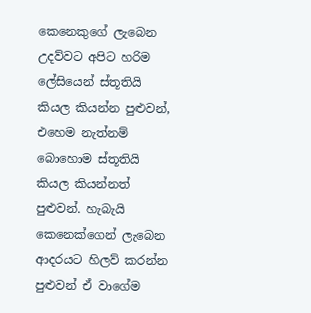කෙනෙකුගේ ලැබෙන උදව්වට අපිට හරිම ලේසියෙන් ස්තූතියි කියල කියන්න පුළුවන්, එහෙම නැත්නම් බොහොම ස්තූතියි කියල කියන්නත් පුළුවන්. හැබැයි කෙනෙක්ගෙන් ලැබෙන ආදරයට හිලව් කරන්න පුළුවන් ඒ වාගේම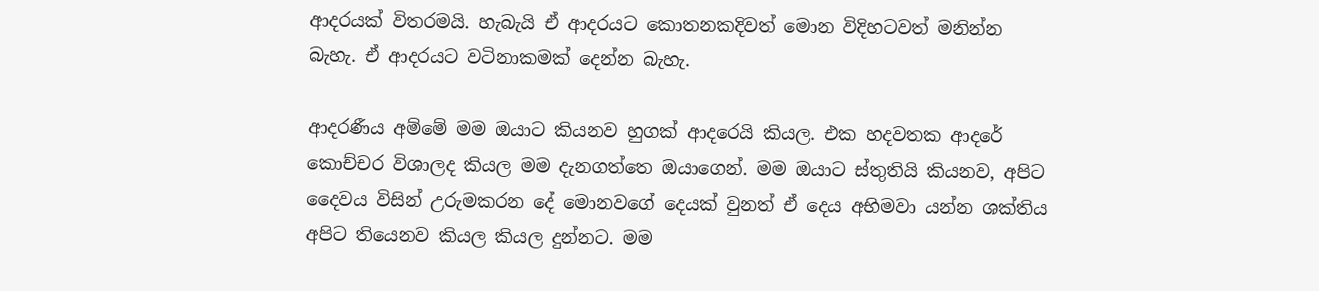ආදරයක් විතරමයි. හැබැයි ඒ ආදරයට කොතනකදිවත් මොන විදිහටවත් මනින්න බැහැ. ඒ ආදරයට වටිනාකමක් දෙන්න බැහැ.

ආදරණීය අම්මේ මම ඔයාට කියනව හුගක් ආදරෙයි කියල. එක හදවතක ආදරේ කොච්චර විශාලද කියල මම දැනගත්තෙ ඔයාගෙන්. මම ඔයාට ස්තුතියි කියනව, අපිට දෛවය විසින් උරුමකරන දේ මොනවගේ දෙයක් වුනත් ඒ දෙය අභිමවා යන්න ශක්තිය අපිට තියෙනව කියල කියල දුන්නට. මම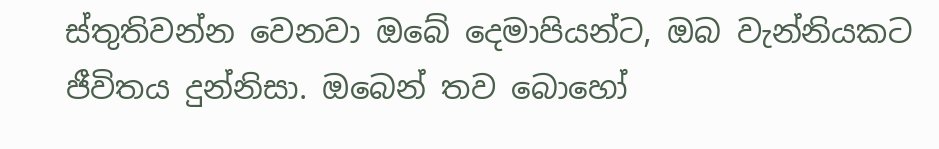ස්තුතිවන්න වෙනවා ඔබේ දෙමාපියන්ට, ඔබ වැන්නියකට ජීවිතය දුන්නිසා. ඔබෙන් තව බොහෝ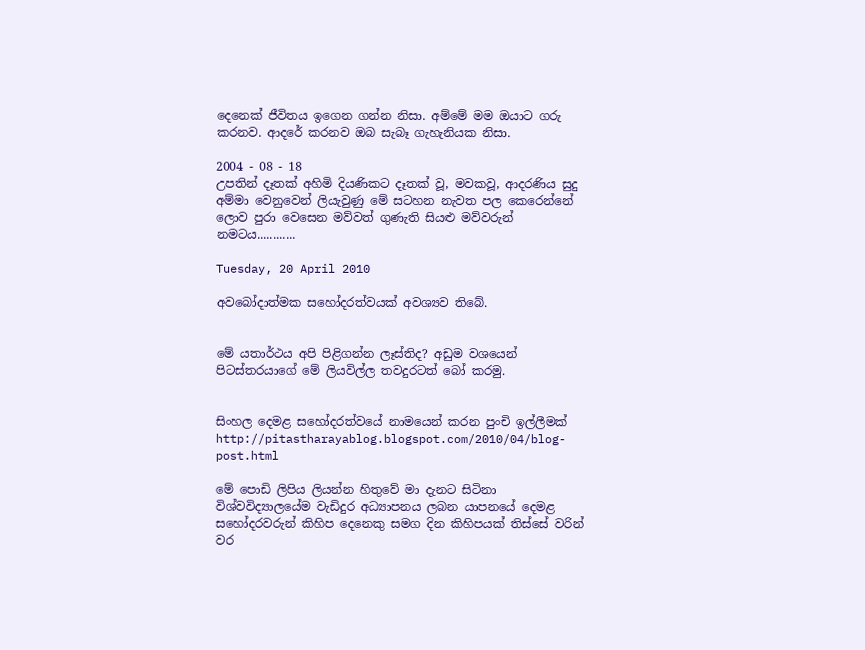දෙනෙක් ජීවිතය ඉගෙන ගන්න නිසා. අම්මේ මම ඔයාට ගරු කරනව. ආදරේ කරනව ඔබ සැබෑ ගැහැනියක නිසා.

2004 - 08 - 18
උපතින් දෑතක් අහිමි දියණිකට දෑතක් වූ, මවකවූ, ආදරණිය සුදු අම්මා වෙනුවෙන් ලියැවුණු මේ සටහන නැවත පල කෙරෙන්නේ ලොව පුරා වෙසෙන මව්වත් ගුණැති සියළු මව්වරුන් නමටය............

Tuesday, 20 April 2010

අවබෝදාත්මක සහෝදරත්වයක් අවශ්‍යව තිබේ.


මේ යතාර්ථය අපි පිළිගන්න ලෑස්තිද? අඩුම වශයෙන් පිටස්තරයාගේ මේ ලියවිල්ල තවදුරටත් බෝ කරමු.


සිංහල දෙමළ සහෝදරත්වයේ නාමයෙන් කරන පුංචි ඉල්ලීමක්
http://pitastharayablog.blogspot.com/2010/04/blog-post.html

මේ පොඩි ලිපිය ලියන්න හිතුවේ මා දැනට සිටිනා විශ්වවිද්‍යාලයේම වැඩිදුර අධ්‍යාපනය ලබන යාපනයේ දෙමළ සහෝදරවරුන් කිහිප දෙනෙකු සමග දින කිහිපයක් තිස්සේ වරින් වර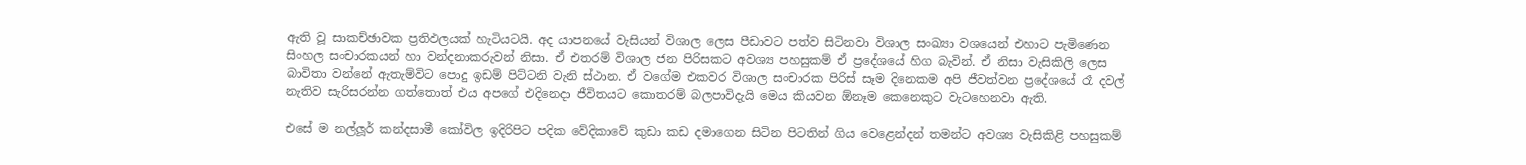ඇති වූ සාකච්ඡාවක ප්‍රතිඵලයක් හැටියටයි. අද යාපනයේ වැසියන් විශාල ලෙස පීඩාවට පත්ව සිටිනවා විශාල සංඛ්‍යා වශයෙන් එහාට පැමිණෙන සිංහල සංචාරකයන් හා වන්දනාකරුවන් නිසා. ඒ එතරම් විශාල ජන පිරිසකට අවශ්‍ය පහසුකම් ඒ ප්‍රදේශයේ හිග බැවින්. ඒ නිසා වැසිකිලි ලෙස බාවිතා වන්නේ ඇතැම්විට පොදු ඉඩම් පිට්ටනි වැනි ස්ථාන. ඒ වගේම එකවර විශාල සංචාරක පිරිස් සෑම දිනෙකම අපි ජීවත්වන ප්‍රදේශයේ රෑ දවල් නැතිව සැරිසරන්න ගත්තොත් එය අපගේ එදිනෙදා ජීවිතයට කොතරම් බලපාවිදැයි මෙය කියවන ඕනෑම කෙනෙකුට වැටහෙනවා ඇති.

එසේ ම නල්ලූර් කන්දසාමී කෝවිල ඉදිරිපිට පදික වේදිකාවේ කුඩා කඩ දමාගෙන සිටින පිටතින් ගිය වෙළෙන්දන් තමන්ට අවශ්‍ය වැසිකිළි පහසුකම්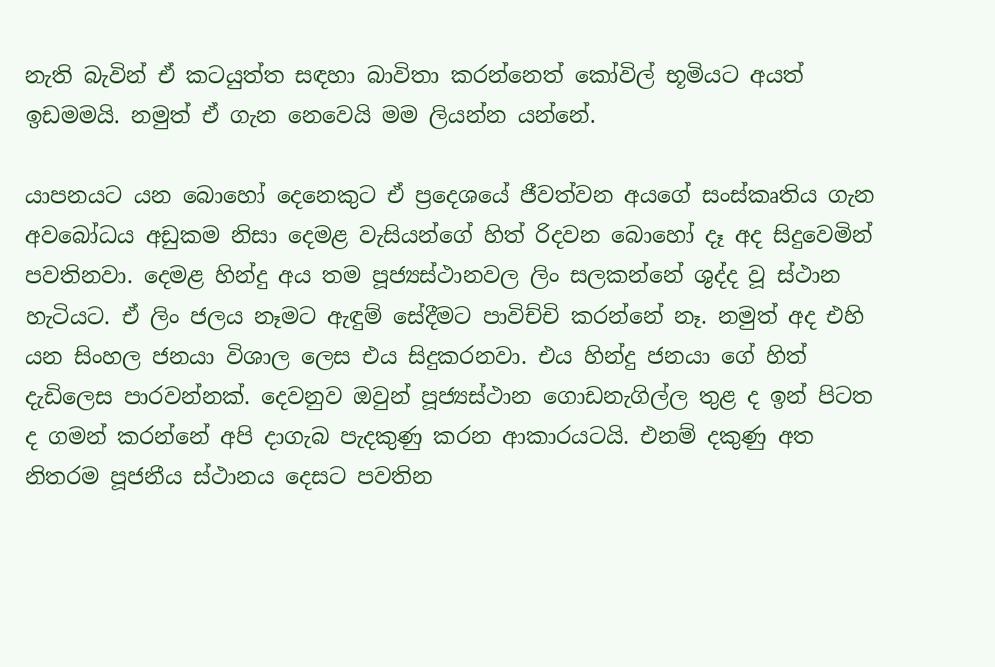නැති බැවින් ඒ කටයුත්ත සඳහා බාවිතා කරන්නෙත් කෝවිල් භූමියට අයත් ඉඩමමයි. නමුත් ඒ ගැන නෙවෙයි මම ලියන්න යන්නේ.

යාපනයට යන බොහෝ දෙනෙකුට ඒ ප්‍රදෙශයේ ජීවත්වන අයගේ සංස්කෘතිය ගැන අවබෝධය අඩුකම නිසා දෙමළ වැසියන්ගේ හිත් රිදවන බොහෝ දෑ අද සිදුවෙමින් පවතිනවා. දෙමළ හින්දු අය තම පූජ්‍යස්ථානවල ලිං සලකන්නේ ශුද්ද වූ ස්ථාන හැටියට. ඒ ලිං ජලය නෑමට ඇඳුම් සේදීමට පාවිච්චි කරන්නේ නෑ. නමුත් අද එහි යන සිංහල ජනයා විශාල ලෙස එය සිදුකරනවා. එය හින්දු ජනයා ගේ හිත් දැඩිලෙස පාරවන්නක්. දෙවනුව ඔවුන් පූජ්‍යස්ථාන ගොඩනැගිල්ල තුළ ද ඉන් පිටත ද ගමන් කරන්නේ අපි දාගැබ පැදකුණු කරන ආකාරයටයි. එනම් දකුණු අත නිතරම පූජනීය ස්ථානය දෙසට පවතින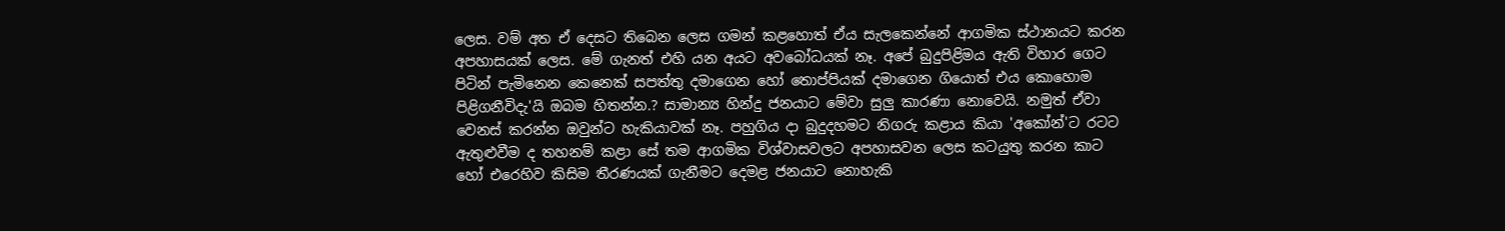ලෙස. වම් අත ඒ දෙසට තිබෙන ලෙස ගමන් කළහොත් ඒය සැලකෙන්නේ ආගමික ස්ථානයට කරන අපහාසයක් ලෙස. මේ ගැනත් එහි යන අයට අවබෝධයක් නෑ. අපේ බුදුපිළිමය ඇති විහාර ගෙට පිටින් පැමිනෙන කෙනෙක් සපත්තු දමාගෙන හෝ තොප්පියක් දමාගෙන ගියොත් එය කොහොම පිළිගනීවිදැ'යි ඔබම හිතන්න.? සාමාන්‍ය හින්දු ජනයාට මේවා සුලු කාරණා නොවෙයි. නමුත් ඒවා වෙනස් කරන්න ඔවුන්ට හැකියාවක් නෑ. පහුගිය දා බුදුදහමට නිගරු කළාය කියා 'අකෝන්'ට රටට ඇතුළුවීම ද තහනම් කළා සේ තම ආගමික විශ්වාසවලට අපහාසවන ලෙස කටයුතු කරන කාට හෝ එරෙහිව කිසිම තීරණයක් ගැනීමට දෙමළ ජනයාට නොහැකි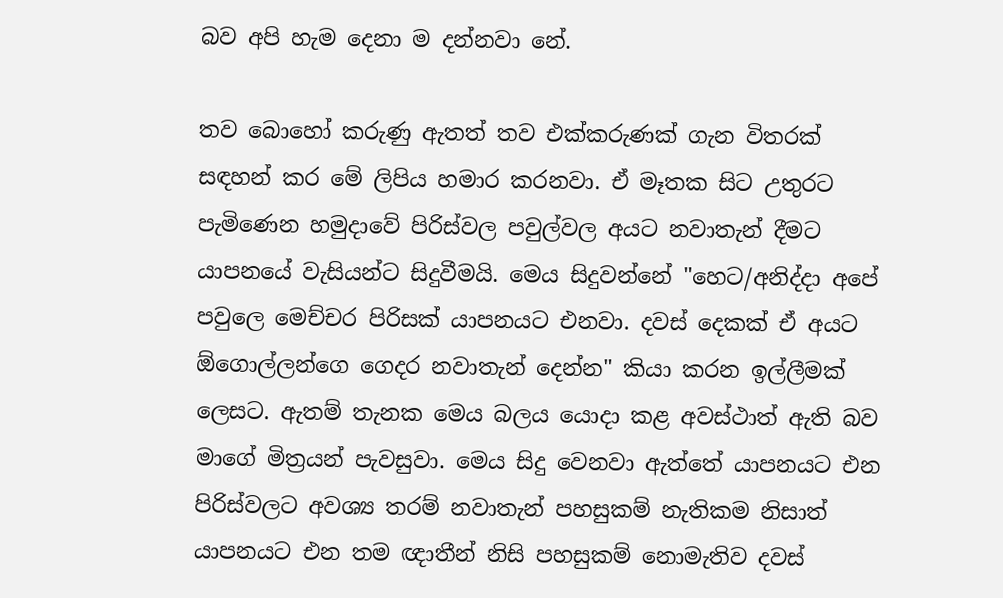බව අපි හැම දෙනා ම දන්නවා නේ.

තව බොහෝ කරුණු ඇතත් තව එක්කරුණක් ගැන විතරක් සඳහන් කර මේ ලිපිය හමාර කරනවා. ඒ මෑතක සිට උතුරට පැමිණෙන හමුදාවේ පිරිස්වල පවුල්වල අයට නවාතැන් දීමට යාපනයේ වැසියන්ට සිදුවීමයි. මෙය සිදුවන්නේ "හෙට/අනිද්දා අපේ පවුලෙ මෙච්චර පිරිසක් යාපනයට එනවා. දවස් දෙකක් ඒ අයට ඕගොල්ලන්ගෙ ගෙදර නවාතැන් දෙන්න" කියා කරන ඉල්ලීමක් ලෙසට. ඇතම් තැනක මෙය බලය යොදා කළ අවස්ථාත් ඇති බව මාගේ මිත්‍රයන් පැවසුවා. මෙය සිදු වෙනවා ඇත්තේ යාපනයට එන පිරිස්වලට අවශ්‍ය තරම් නවාතැන් පහසුකම් නැතිකම නිසාත් යාපනයට එන තම ඥාතීන් නිසි පහසුකම් නොමැතිව දවස්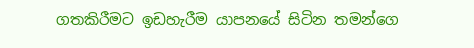ගතකිරීමට ඉඩහැරීම යාපනයේ සිටින තමන්ගෙ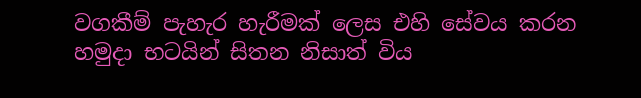වගකීම් පැහැර හැරීමක් ලෙස එහි සේවය කරන හමුදා භටයින් සිතන නිසාත් විය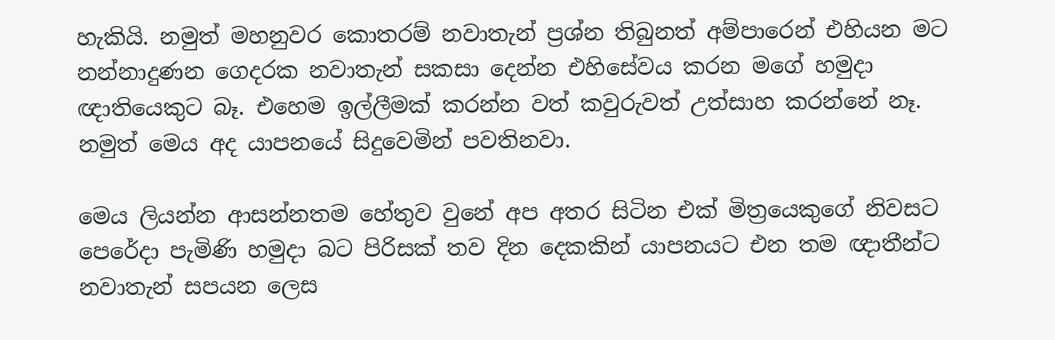හැකියි. නමුත් මහනුවර කොතරම් නවාතැන් ප්‍රශ්න තිබුනත් අම්පාරෙන් එහියන මට නන්නාදුණන ගෙදරක නවාතැන් සකසා දෙන්න එහිසේවය කරන මගේ හමුදා ඥාතියෙකුට බෑ. එහෙම ඉල්ලීමක් කරන්න වත් කවුරුවත් උත්සාහ කරන්නේ නෑ. නමුත් මෙය අද යාපනයේ සිදුවෙමින් පවතිනවා.

මෙය ලියන්න ආසන්නතම හේතුව වුනේ අප අතර සිටින එක් මිත්‍රයෙකුගේ නිවසට පෙරේදා පැමිණි හමුදා බට පිරිසක් තව දින දෙකකින් යාපනයට එන තම ඥාතීන්ට නවාතැන් සපයන ලෙස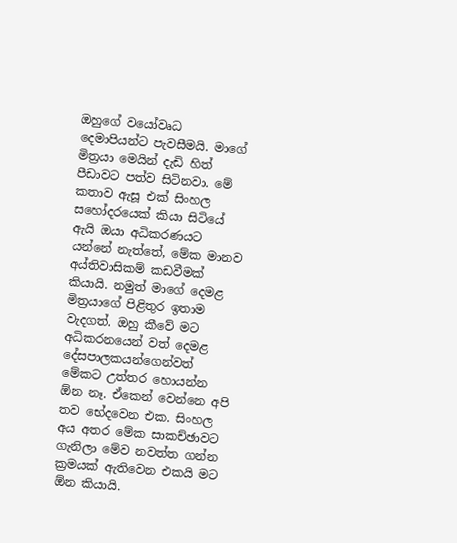ඔහුගේ වයෝවෘධ දෙමාපියන්ට පැවසීමයි. මාගේ මිත්‍රයා මෙයින් දැඩි හිත් පීඩාවට පත්ව සිටිනවා. මේ කතාව ඇසූ එක් සිංහල සහෝදරයෙක් කියා සිටියේ ඇයි ඔයා අධිකරණයට යන්නේ නැත්තේ, මේක මානව අය්තිවාසිකම් කඩවීමක් කියායි. නමුත් මාගේ දෙමළ මිත්‍රයාගේ පිළිතුර ඉතාම වැදගත්. ඔහු කීවේ මට අධිකරනයෙන් වත් දෙමළ දේසපාලකයන්ගෙන්වත් මේකට උත්තර හොයන්න ඕන නෑ. ඒකෙන් වෙන්නෙ අපි තව භේදවෙන එක. සිංහල අය අතර මේක සාකච්ඡාවට ගැනිලා මේව නවත්ත ගන්න ක්‍රමයක් ඇතිවෙන එකයි මට ඕන කියායි.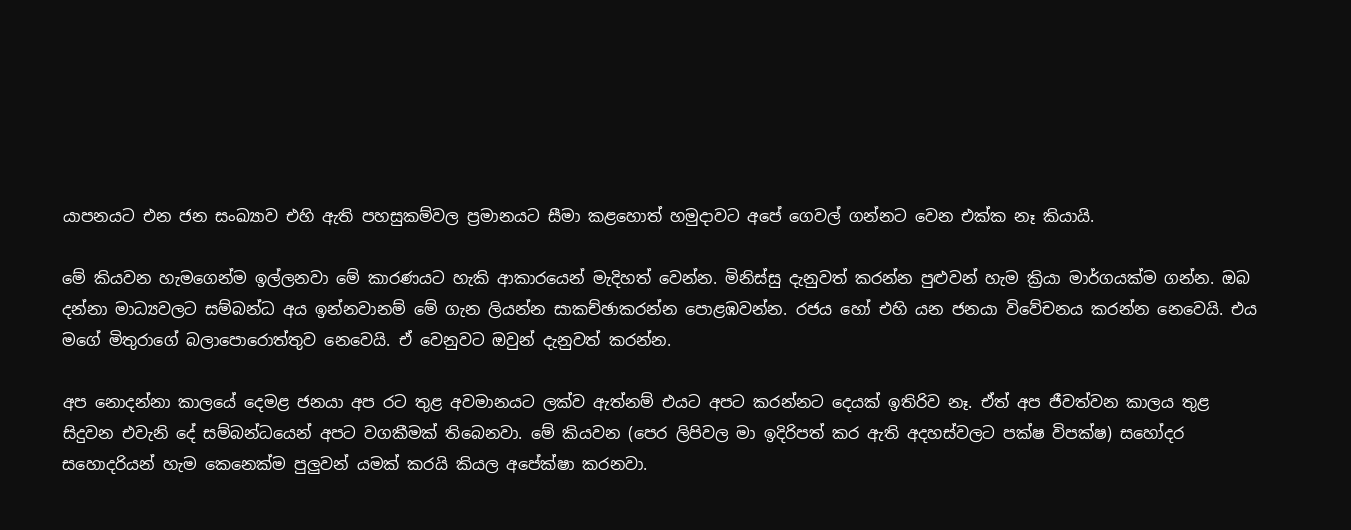යාපනයට එන ජන සංඛ්‍යාව එහි ඇති පහසුකම්වල ප්‍රමානයට සීමා කළහොත් හමුදාවට අපේ ගෙවල් ගන්නට වෙන එක්ක නෑ කියායි.

මේ කියවන හැමගෙන්ම ඉල්ලනවා මේ කාරණයට හැකි ආකාරයෙන් මැදිහත් වෙන්න. මිනිස්සු දැනුවත් කරන්න පුළුවන් හැම ක්‍රියා මාර්ගයක්ම ගන්න. ඔබ දන්නා මාධ්‍යවලට සම්බන්ධ අය ඉන්නවානම් මේ ගැන ලියන්න සාකච්ඡාකරන්න පොළඹවන්න. රජය හෝ එහි යන ජනයා විවේචනය කරන්න නෙවෙයි. එය මගේ මිතුරාගේ බලාපොරොත්තුව නෙවෙයි. ඒ වෙනුවට ඔවුන් දැනුවත් කරන්න.

අප නොදන්නා කාලයේ දෙමළ ජනයා අප රට තුළ අවමානයට ලක්ව ඇත්නම් එයට අපට කරන්නට දෙයක් ඉතිරිව නෑ. ඒත් අප ජීවත්වන කාලය තුළ සිදුවන එවැනි දේ සම්බන්ධයෙන් අපට වගකීමක් තිබෙනවා. මේ කියවන (පෙර ලිපිවල මා ඉදිරිපත් කර ඇති අදහස්වලට පක්ෂ විපක්ෂ) සහෝදර සහොදරියන් හැම කෙනෙක්ම පුලුවන් යමක් කරයි කියල අපේක්ෂා කරනවා.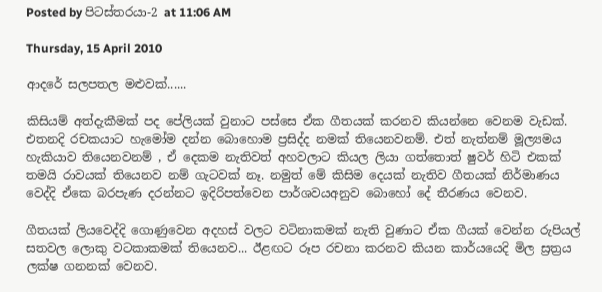Posted by පිටස්තරයා-2 at 11:06 AM

Thursday, 15 April 2010

ආදරේ සලපතල මළුවක්......

කිසියම් අත්දැකීමක් පද පේලියක් වුනාට පස්සෙ ඒක ගීතයක් කරනව කියන්නෙ වෙනම වැඩක්. එතනදි රචකයාට හැමෝම දන්න බොහොම ප්‍රසිද්ද නමක් තියෙනවනම්. එත් නැත්නම් මූල්‍යමය හැකියාව තියෙනවනම් , ඒ දෙකම නැතිවත් අහවලාට කියල ලියා ගත්තොත් ෂුවර් හිටි එකක් තමයි රාවයක් තියෙනව නම් ගැටවක් නෑ. නමුත් මේ කිසිම දෙයක් නැතිව ගීතයක් නිර්මාණය වෙද්දි ඒකෙ බරපැණ දරන්නට ඉදිරිපත්වෙන පාර්ශවයඅනුව බොහෝ දේ තීරණය වෙනව.

ගීතයක් ලියවෙද්දි ගොණුවෙන අදහස් වලට වටිනාකමක් නැති වුණාට ඒක ගීයක් වෙන්න රුපියල් සතවල ලොකු වටකාකමක් තියෙනව... ඊළඟට රූප රචනා කරනව කියන කාර්යයෙදි මිල ස්‍රත්‍රය ලක්ෂ ගනනක් වෙනව.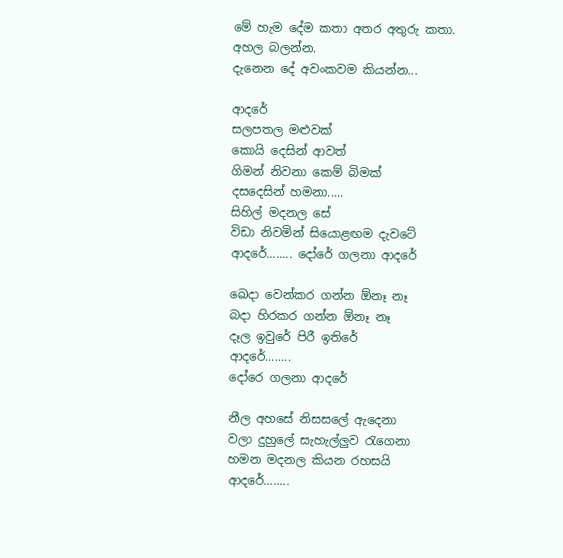මේ හැම දේම කතා අතර අතුරු කතා.
අහල බලන්න.
දැනෙන දේ අවංකවම කියන්න...

ආදරේ
සලපතල මළුවක්
කොයි දෙසින් ආවත්
ගිමන් නිවනා කෙම් බිමක්
දසදෙසින් හමනා.....
සිහිල් මදනල සේ
විඩා නිවමින් සියොළඟම දැවටේ
ආදරේ........ දෝරේ ගලනා ආදරේ

ඛෙදා වෙන්කර ගන්න ඕනෑ නෑ
බදා හිරකර ගන්න ඕනෑ නෑ
දෑල ඉවුරේ පිරී ඉතිරේ
ආදරේ........
දෝරෙ ගලනා ආදරේ

නීල අහසේ නිසසලේ ඇදෙනා
වලා දුහුලේ සැහැල්ලුව රැගෙනා
හමන මදනල කියන රහසයි
ආදරේ........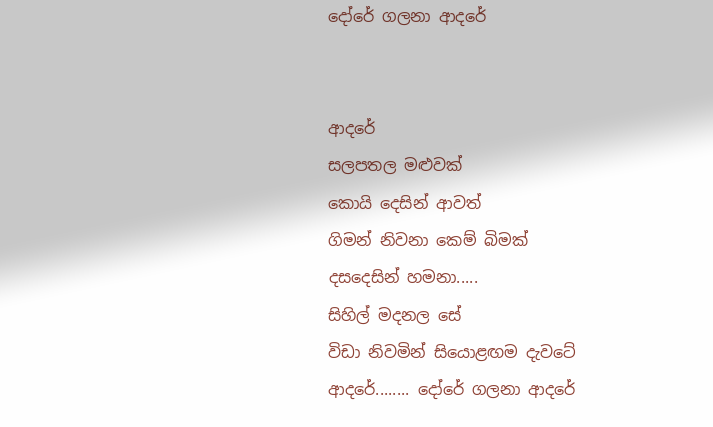දෝරේ ගලනා ආදරේ


ආදරේ
සලපතල මළුවක්
කොයි දෙසින් ආවත්
ගිමන් නිවනා කෙම් බිමක්
දසදෙසින් හමනා.....
සිහිල් මදනල සේ
විඩා නිවමින් සියොළඟම දැවටේ
ආදරේ........ දෝරේ ගලනා ආදරේ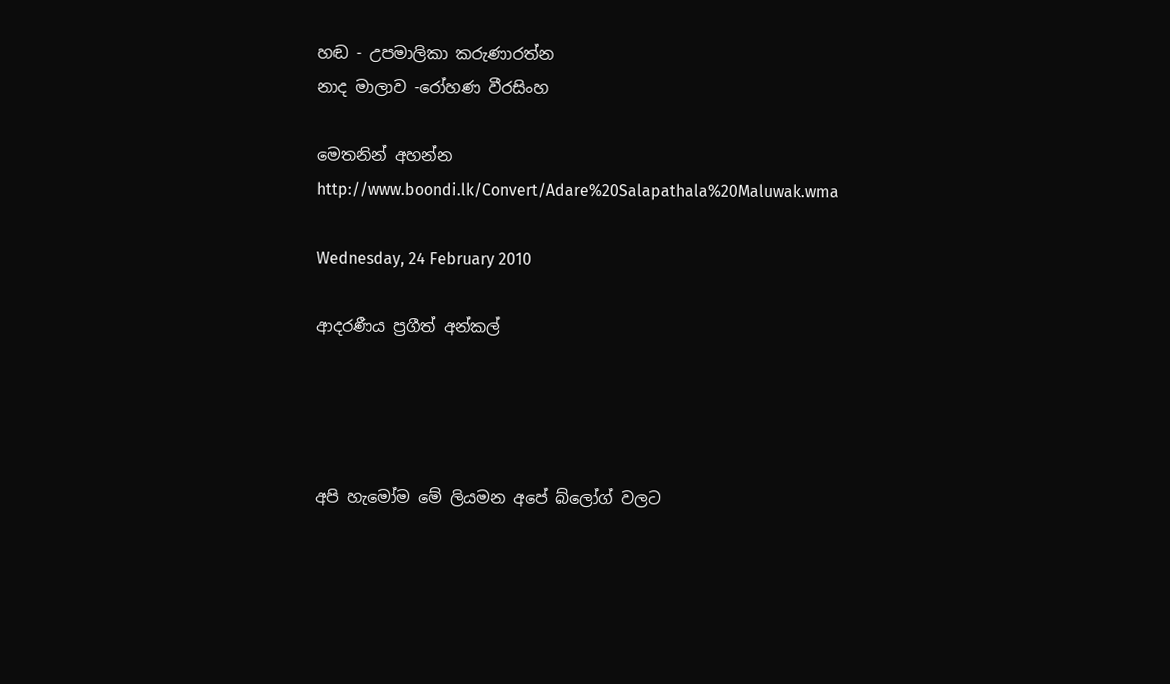හඬ - උපමාලිකා කරුණාරත්න
නාද මාලාව -රෝහණ වීරසිංහ

මෙතනින් අහන්න
http://www.boondi.lk/Convert/Adare%20Salapathala%20Maluwak.wma

Wednesday, 24 February 2010

ආදරණීය ප්‍රගීත් අන්කල්




අපි හැමෝම මේ ලියමන අපේ බ්ලෝග් වලට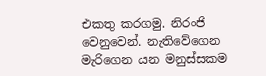එකතු කරගමු. නිරංජි වෙනුවෙන්. නැතිවේගෙන මැරිගෙන යන මනුස්සකම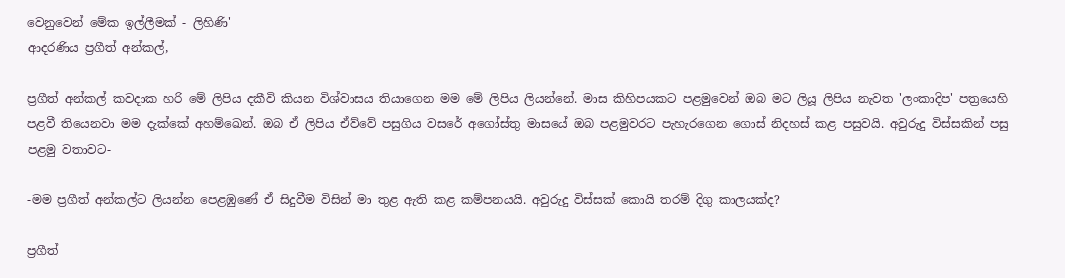වෙනුවෙන් මේක ඉල්ලීමක් - ලිහිණි'
ආදරණිය ප්‍රගීත් අන්කල්,

ප්‍රගීත් අන්කල් කවදාක හරි මේ ලිපිය දකීවි කියන විශ්වාසය තියාගෙන මම මේ ලිපිය ලියන්නේ. මාස කිහිපයකට පළමුවෙන් ඔබ මට ලියූ ලිපිය නැවත 'ලංකාදිප' පත්‍රයෙහි පළවී තියෙනවා මම දැක්කේ අහම්ඛෙන්. ඔබ ඒ ලිපිය ඒව්වේ පසුගිය වසරේ අගෝස්තු මාසයේ ඔබ පළමුවරට පැහැරගෙන ගොස් නිදහස් කළ පසුවයි. අවුරුදු විස්සකින් පසු පළමු වතාවට-

-මම ප්‍රගීත් අන්කල්ට ලියන්න පෙළඹුණේ ඒ සිදුවීම විසින් මා තුළ ඇති කළ කම්පනයයි. අවුරුදු විස්සක් කොයි තරම් දිගු කාලයක්ද?

ප්‍රගීත්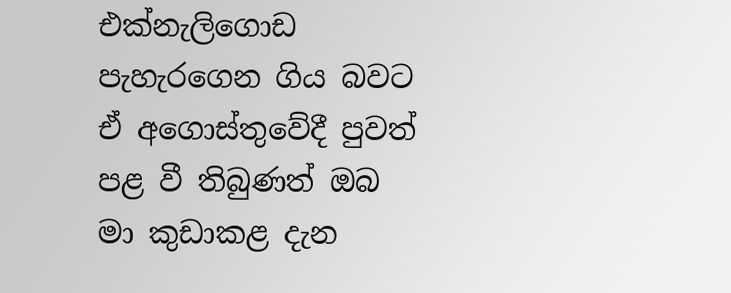එක්නැලිගොඩ පැහැරගෙන ගිය බවට ඒ අගොස්තුවේදී පුවත් පළ වී තිබුණත් ඔබ මා කුඩාකළ දැන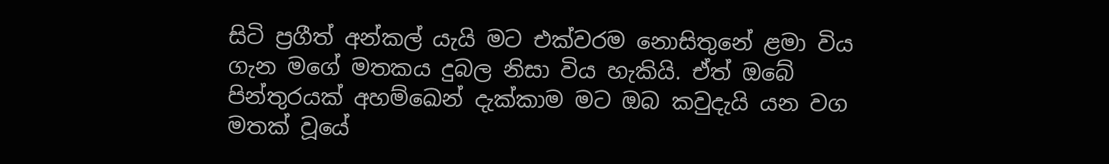සිටි ප්‍රගීත් අන්කල් යැයි මට එක්වරම නොසිතුනේ ළමා විය ගැන මගේ මතකය දුබල නිසා විය හැකියි. ඒත් ඔබේ පින්තුරයක් අහම්ඛෙන් දැක්කාම මට ඔබ කවුදැයි යන වග මතක් වූයේ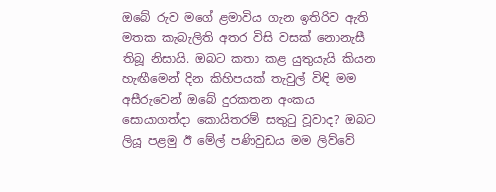ඔබේ රුව මගේ ළමාවිය ගැන ඉතිරිව ඇති මතක කැබැලිති අතර විසි වසක් නොනැසී තිබූ නිසායි. ඔබට කතා කළ යුතුයැයි කියන හැඟීමෙන් දින කිහිපයක් තැවුල් විඳි මම අසීරුවෙන් ඔබේ දුරකතන අංකය සොයාගත්දා කොයිතරම් සතුටු වූවාද? ඔබට ලියූ පළමු ඊ මේල් පණිවුඩය මම ලිව්වේ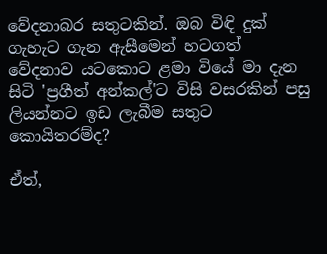වේදනාබර සතුටකින්. ඔබ විඳි දුක් ගැහැට ගැන ඇසීමෙන් හටගත් වේදනාව යටකොට ළමා වියේ මා දැන සිටි 'ප්‍රගීත් අන්කල්'ට විසි වසරකින් පසු ලියන්නට ඉඩ ලැබීම සතුට කොයිතරම්ද?

ඒත්,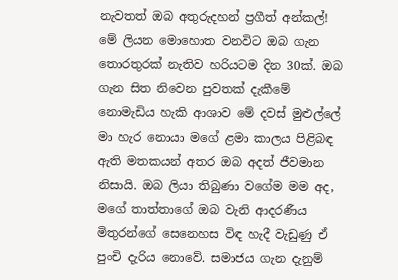නැවතත් ඔබ අතුරුදහන් ප්‍රගීත් අන්කල්!
මේ ලියන මොහොත වනවිට ඔබ ගැන තොරතුරක් නැතිව හරියටම දින 30ක්. ඔබ ගැන සිත නිවෙන පුවතක් දැකීමේ නොමැඩිය හැකි ආශාව මේ දවස් මුළුල්ලේ මා හැර නොයා මගේ ළමා කාලය පිළිබඳ ඇති මතකයන් අතර ඔබ අදත් ජීවමාන නිසායි. ඔබ ලියා තිබුණා වගේම මම අද, මගේ තාත්තාගේ ඔබ වැනි ආදරණීය මිතුරන්ගේ සෙනෙහස විඳ හැදී වැඩුණු ඒ පුංචි දැරිය නොවේ. සමාජය ගැන දැනුම්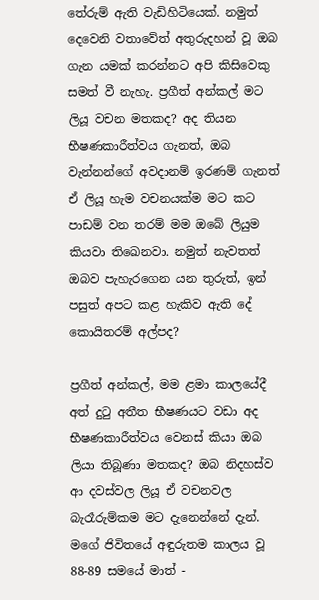තේරුම් ඇති වැඩිහිටියෙක්. නමුත් දෙවෙනි වතාවේත් අතුරුදහන් වූ ඔබ ගැන යමක් කරන්නට අපි කිසිවෙකු සමත් වී නැහැ. ප්‍රගීත් අන්කල් මට ලියූ වචන මතකද? අද තියන භීෂණකාරීත්වය ගැනත්, ඔබ වැන්නන්ගේ අවදානම් ඉරණම් ගැනත් ඒ ලියූ හැම වචනයක්ම මට කට පාඩම් වන තරම් මම ඔබේ ලියුම කියවා තිඛෙනවා. නමුත් නැවතත් ඔබව පැහැරගෙන යන තුරුත්, ඉන් පසුත් අපට කළ හැකිව ඇති දේ
කොයිතරම් අල්පද?

ප්‍රගීත් අන්කල්, මම ළමා කාලයේදී අත් දුටු අතීත භීෂණයට වඩා අද භීෂණකාරීත්වය වෙනස් කියා ඔබ ලියා තිබූණා මතකද? ඔබ නිදහස්ව ආ දවස්වල ලියූ ඒ වචනවල බැරෑරුම්කම මට දැනෙන්නේ දැන්. මගේ ජිවිතයේ අඳුරුතම කාලය වූ 88-89 සමයේ මාත් -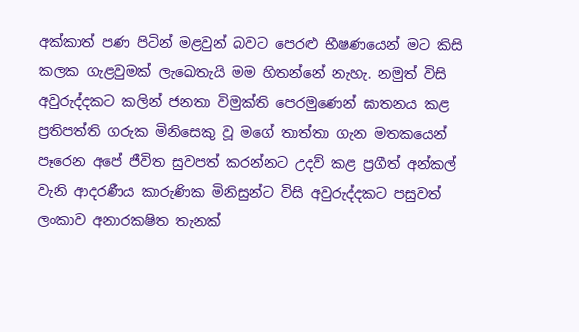අක්කාත් පණ පිටින් මළවුන් බවට පෙරළු භීෂණයෙන් මට කිසි කලක ගැළවුමක් ලැඛෙතැයි මම හිතන්නේ නැහැ. නමුත් විසි අවුරුද්දකට කලින් ජනතා විමුක්ති පෙරමුණෙන් ඝාතනය කළ ප්‍රතිපත්ති ගරුක මිනිසෙකු වූ මගේ තාත්තා ගැන මතකයෙන් පෑරෙන අපේ ජීවිත සුවපත් කරන්නට උදව් කළ ප්‍රගීත් අන්කල් වැනි ආදරණීය කාරුණික මිනිසුන්ට විසි අවුරුද්දකට පසුවත් ලංකාව අනාරක‍ෂිත තැනක්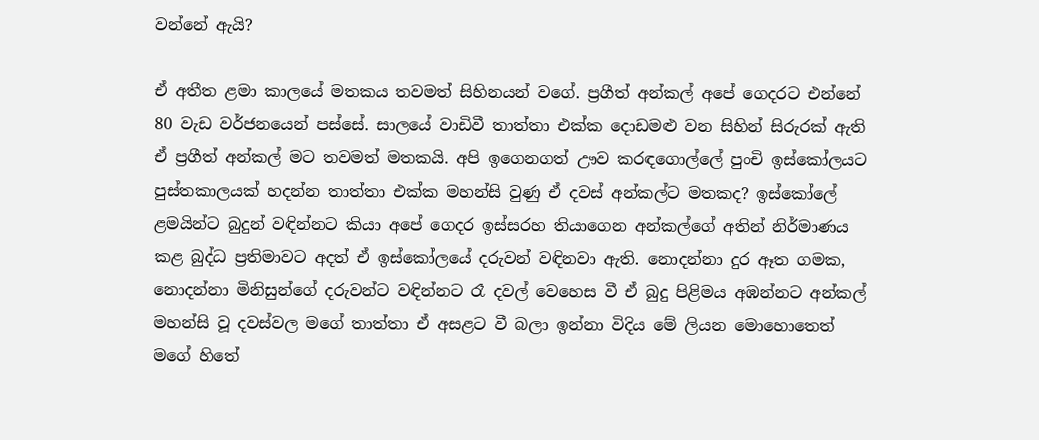වන්නේ ඇයි?

ඒ අතීත ළමා කාලයේ මතකය තවමත් සිහිනයන් වගේ. ප්‍රගීත් අන්කල් අපේ ගෙදරට එන්නේ 80 වැඩ වර්ජනයෙන් පස්සේ. සාලයේ වාඩිවී තාත්තා එක්ක දොඩමළු වන සිහින් සිරුරක් ඇති ඒ ප්‍රගීත් අන්කල් මට තවමත් මතකයි. අපි ඉගෙනගත් ඌව කරඳගොල්ලේ පුංචි ඉස්කෝලයට පුස්තකාලයක් හදන්න තාත්තා එක්ක මහන්සි වුණු ඒ දවස් අන්කල්ට මතකද? ඉස්කෝලේ ළමයින්ට බුදුන් වඳින්නට කියා අපේ ගෙදර ඉස්සරහ තියාගෙන අන්කල්ගේ අතින් නිර්මාණය කළ බුද්ධ ප්‍රතිමාවට අදත් ඒ ඉස්කෝලයේ දරුවන් වඳිනවා ඇති. නොදන්නා දුර ඈත ගමක, නොදන්නා මිනිසුන්ගේ දරුවන්ට වඳින්නට රෑ දවල් වෙහෙස වී ඒ බුදු පිළිමය අඹන්නට අන්කල් මහන්සි වූ දවස්වල මගේ තාත්තා ඒ අසළට වී බලා ඉන්නා විදිය මේ ලියන මොහොතෙත් මගේ හිතේ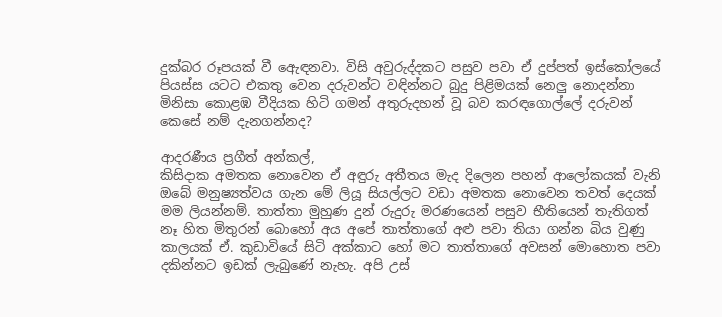දුක්බර රූපයක් වී ඇෙඳනවා. විසි අවුරුද්දකට පසුව පවා ඒ දුප්පත් ඉස්කෝලයේ පියස්ස යටට එකතු වෙන දරුවන්ට වඳින්නට බුදු පිළිමයක් නෙලු නොදන්නා මිනිසා කොළඹ වීදියක හිටි ගමන් අතුරුදහන් වූ බව කරඳගොල්ලේ දරුවන් කෙසේ නම් දැනගන්නද?

ආදරණීය ප්‍රගීත් අන්කල්,
කිසිදාක අමතක නොවෙන ඒ අඳුරු අතීතය මැද දිලෙන පහන් ආලෝකයක් වැනි ඔබේ මනුෂ්‍යත්වය ගැන මේ ලියූ සියල්ලට වඩා අමතක නොවෙන තවත් දෙයක් මම ලියන්නම්. තාත්තා මුහුණ දුන් රුදුරු මරණයෙන් පසුව භීතියෙන් තැතිගත් නෑ හිත මිතුරන් බොහෝ අය අපේ තාත්තාගේ අළු පවා තියා ගන්න බිය වුණු කාලයක් ඒ. කුඩාවියේ සිටි අක්කාට හෝ මට තාත්තාගේ අවසන් මොහොත පවා දකින්නට ඉඩක් ලැබුණේ නැහැ. අපි උස්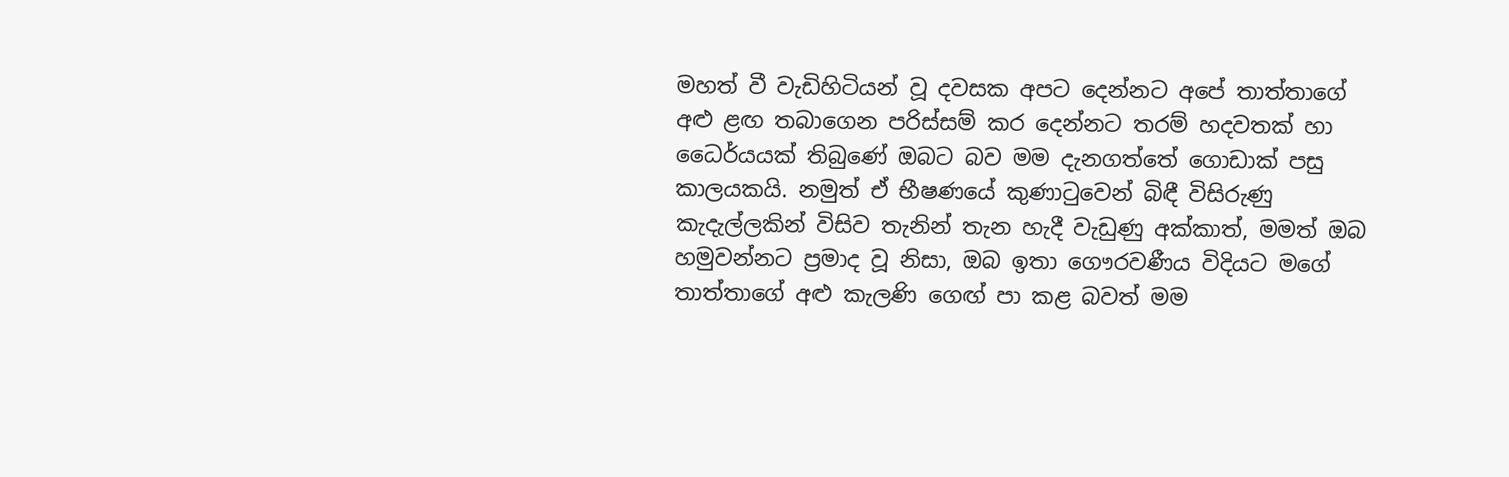මහත් වී වැඩිහිටියන් වූ දවසක අපට දෙන්නට අපේ තාත්තාගේ අළු ළඟ තබාගෙන පරිස්සම් කර දෙන්නට තරම් හදවතක් හා ධෛර්යයක් තිබුණේ ඔබට බව මම දැනගත්තේ ගොඩාක් පසු කාලයකයි. නමුත් ඒ භීෂණයේ කුණාටුවෙන් බිඳී විසිරුණු කැදැල්ලකින් විසිව තැනින් තැන හැදී වැඩුණු අක්කාත්, මමත් ඔබ හමුවන්නට ප්‍රමාද වූ නිසා, ඔබ ඉතා ගෞරවණීය විදියට මගේ තාත්තාගේ අළු කැලණි ග‍ෙඟ් පා කළ බවත් මම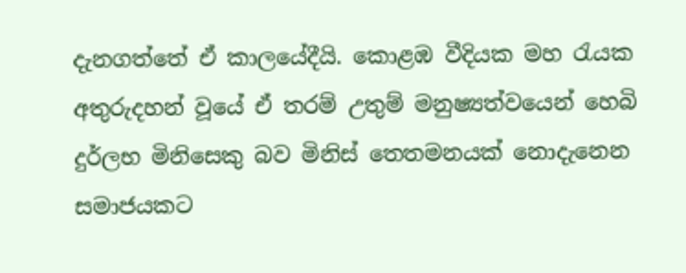දැනගත්තේ ඒ කාලයේදීයි. කොළඹ වීදියක මහ රැයක අතුරුදහන් වූයේ ඒ තරම් උතුම් මනුෂ්‍යත්වයෙන් හෙබි දුර්ලභ මිනිසෙකු බව මිනිස් තෙතමනයක් නොදැනෙන සමාජයකට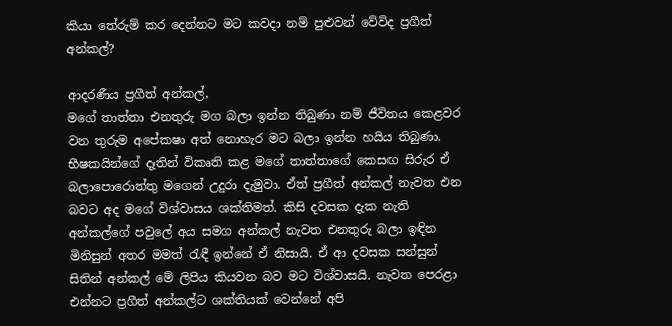කියා තේරුම් කර දෙන්නට මට කවදා නම් පුළුවන් වේවිද ප්‍රගීත් අන්කල්?

ආදරණීය ප්‍රගීත් අන්කල්,
මගේ තාත්තා එනතුරු මග බලා ඉන්න තිබුණා නම් ජීවිතය කෙළවර වන තුරුම අපේක‍ෂා අත් නොහැර මට බලා ඉන්න හයිය තිබුණා. භීෂකයින්ගේ දෑතින් විකෘති කළ මගේ තාත්තාගේ කෙසඟ සිරුර ඒ බලාපොරොත්තු මගෙන් උදුරා දැමුවා. ඒත් ප්‍රගීත් අන්කල් නැවත එන බවට අද මගේ විශ්වාසය ශක්තිමත්. කිසි දවසක දැක නැති අන්කල්ගේ පවුලේ අය සමග අන්කල් නැවත එනතුරු බලා ඉඳින මිනිසුන් අතර මමත් රැඳී ඉන්නේ ඒ නිසායි. ඒ ආ දවසක සන්සුන් සිතින් අන්කල් මේ ලිපිය කියවන බව මට විශ්වාසයි. නැවත පෙරළා එන්නට ප්‍රගීත් අන්කල්ට ශක්තියක් වෙන්නේ අපි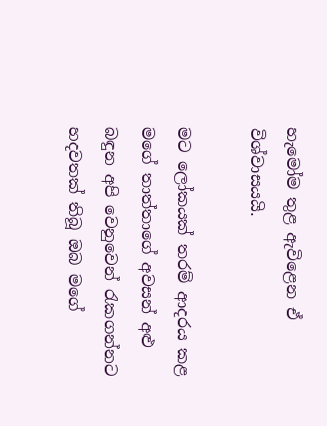හැමෝම තුළ ඇවිළෙන ඒ විශ්වාසයයි.

මට ලෝකයක් තරම් ආදරය කළ මගේ තාත්තාගේ අවසන් අළු බඳුන අපි වෙනුවෙන් රැකගන්නට හදවතක් තිබූ ඔබ මගේ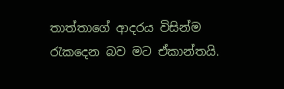තාත්තාගේ ආදරය විසින්ම රැකදෙන බව මට ඒකාන්තයි.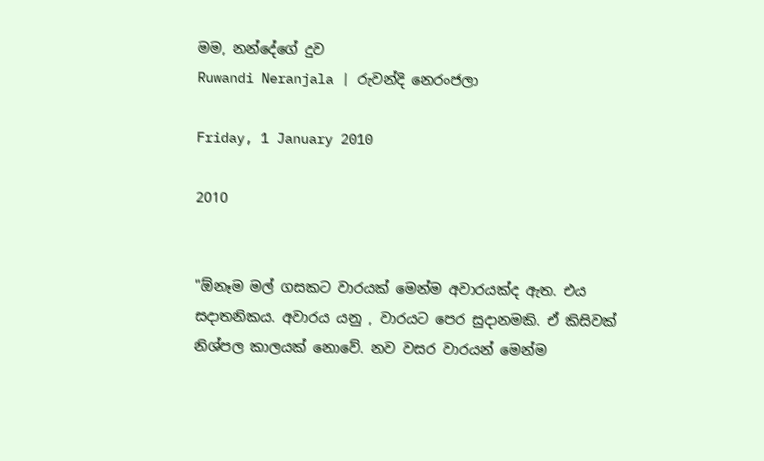මම, නන්දේගේ දුව
Ruwandi Neranjala | රුවන්දි නෙරංජලා

Friday, 1 January 2010

2010


"ඕනෑම මල් ගසකට වාරයක් මෙන්ම අවාරයක්ද ඇත. එය සදාතනිකය. අවාරය යනු , වාරයට පෙර සුදානමකි. ඒ කිසිවක් නිශ්පල කාලයක් නොවේ. නව වසර වාරයන් මෙන්ම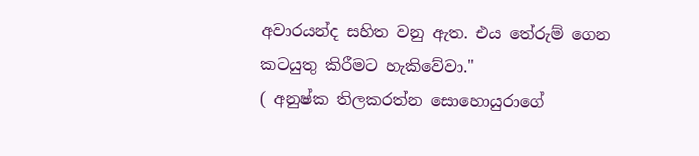අවාරයන්ද සහිත වනු ඇත. එය තේරුම් ගෙන කටයුතු කිරීමට හැකිවේවා."
( අනුෂ්ක තිලකරත්න සොහොයු‍රාගේ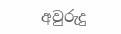අවුරුදු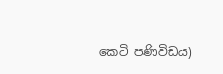කෙටි පණිවිඩය)